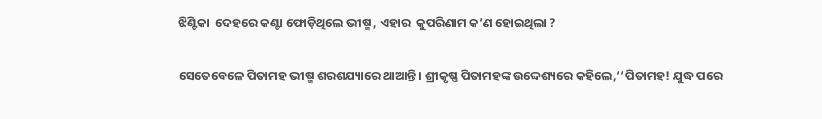ଝିଣ୍ଟିକା  ଦେହରେ କଣ୍ଟା ଫୋଡ଼ିଥିଲେ ଭୀଷ୍ମ , ଏହାର  କୁପରିଣାମ କ’ଣ ହୋଇଥିଲା ?

ସେତେବେଳେ ପିତାମହ ଭୀଷ୍ମ ଶରଶଯ୍ୟାରେ ଥାଆନ୍ତି। ଶ୍ରୀକୃଷ୍ଣ ପିତାମହଙ୍କ ଉଦ୍ଦେଶ୍ୟରେ କହିଲେ,‘‘ପିତାମହ! ଯୁଦ୍ଧ ପରେ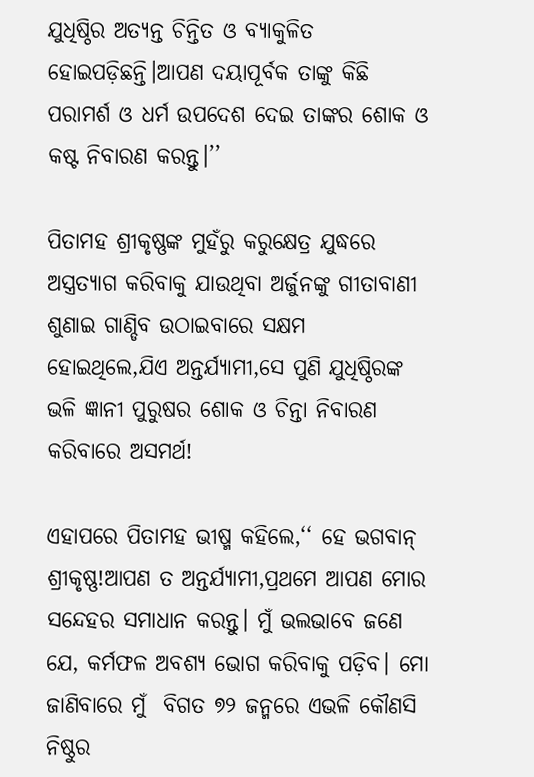ଯୁଧିଷ୍ଠିର ଅତ୍ୟନ୍ତ ଚିନ୍ତିତ ଓ ବ୍ୟାକୁଳିତ ହୋଇପଡ଼ିଛନ୍ତି।ଆପଣ ଦୟାପୂର୍ବକ ତାଙ୍କୁ କିଛି ପରାମର୍ଶ ଓ ଧର୍ମ ଉପଦେଶ ଦେଇ ତାଙ୍କର ଶୋକ ଓ କଷ୍ଟ ନିବାରଣ କରନ୍ତୁ।’’

ପିତାମହ ଶ୍ରୀକୃଷ୍ଣଙ୍କ ମୁହଁରୁ କରୁକ୍ଷେତ୍ର ଯୁଦ୍ଧରେ ଅସ୍ତ୍ରତ୍ୟାଗ କରିବାକୁ ଯାଉଥିବା ଅର୍ଜୁନଙ୍କୁ ଗୀତାବାଣୀ ଶୁଣାଇ ଗାଣ୍ଡିବ ଉଠାଇବାରେ ସକ୍ଷମ  ହୋଇଥିଲେ,ଯିଏ ଅନ୍ତର୍ଯ୍ୟାମୀ,ସେ ପୁଣି ଯୁଧିଷ୍ଠିରଙ୍କ ଭଳି ଜ୍ଞାନୀ ପୁରୁଷର ଶୋକ ଓ ଚିନ୍ତା ନିବାରଣ କରିବାରେ ଅସମର୍ଥ!

ଏହାପରେ ପିତାମହ ଭୀଷ୍ମ କହିଲେ,‘‘ ହେ ଭଗବାନ୍‌ ଶ୍ରୀକୃଷ୍ଣ!ଆପଣ ତ ଅନ୍ତର୍ଯ୍ୟାମୀ,ପ୍ରଥମେ ଆପଣ ମୋର ସନ୍ଦେହର ସମାଧାନ କରନ୍ତୁ। ମୁଁ ଭଲଭାବେ ଜଣେ ଯେ, କର୍ମଫଳ ଅବଶ୍ୟ ଭୋଗ କରିବାକୁ ପଡ଼ିବ। ମୋ ଜାଣିବାରେ ମୁଁ  ବିଗତ ୭୨ ଜନ୍ମରେ ଏଭଳି କୌଣସି ନିଷ୍ଠୁର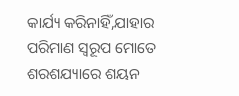କାର୍ଯ୍ୟ କରିନାହିଁ,ଯାହାର ପରିମାଣ ସ୍ୱରୂପ ମୋତେ ଶରଶଯ୍ୟାରେ ଶୟନ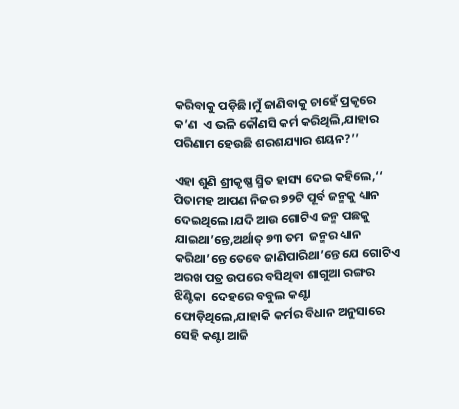କରିବାକୁ ପଡ଼ିଛି।ମୁଁ ଜାଣିବାକୁ ଚାହେଁ ପ୍ରକୃରେ କ’ଣ  ଏ ଭଳି କୌଣସି କର୍ମ କରିଥିଲି,ଯାହାର ପରିଣାମ ହେଉଛି ଶରଶଯ୍ୟାର ଶୟନ?’’

ଏହା ଶୁଣି ଶ୍ରୀକୃଷ୍ଣ ସ୍ମିତ ହାସ୍ୟ ଦେଇ କହିଲେ,‘‘ ପିତାମହ ଆପଣ ନିଜର ୭୨ଟି ପୂର୍ବ ଜନ୍ମକୁ ଧ୍ୟାନ ଦେଇଥିଲେ।ଯଦି ଆଉ ଗୋଟିଏ ଜନ୍ମ ପଛକୁ ଯାଇଥା’ନ୍ତେ,ଅର୍ଥାତ୍‌ ୭୩ ତମ  ଜନ୍ମର ଧ୍ୟାନ କରିଥା’ନ୍ତେ ତେବେ ଜାଣିପାରିଥା’ନ୍ତେ ଯେ ଗୋଟିଏ ଅରଖ ପତ୍ର ଉପରେ ବସିଥିବା ଶାଗୁଆ ରଙ୍ଗର ଝିଣ୍ଟିକା  ଦେହରେ ବବୁଲ କଣ୍ଟା ଫୋଡ଼ିଥିଲେ,ଯାହାକି କର୍ମର ବିଧାନ ଅନୁସାରେ ସେହି କଣ୍ଟା ଆଜି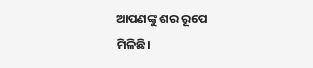ଆପଣଙ୍କୁ ଶର ରୂପେ ମିଳିଛି।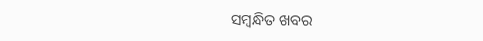ସମ୍ବନ୍ଧିତ ଖବର